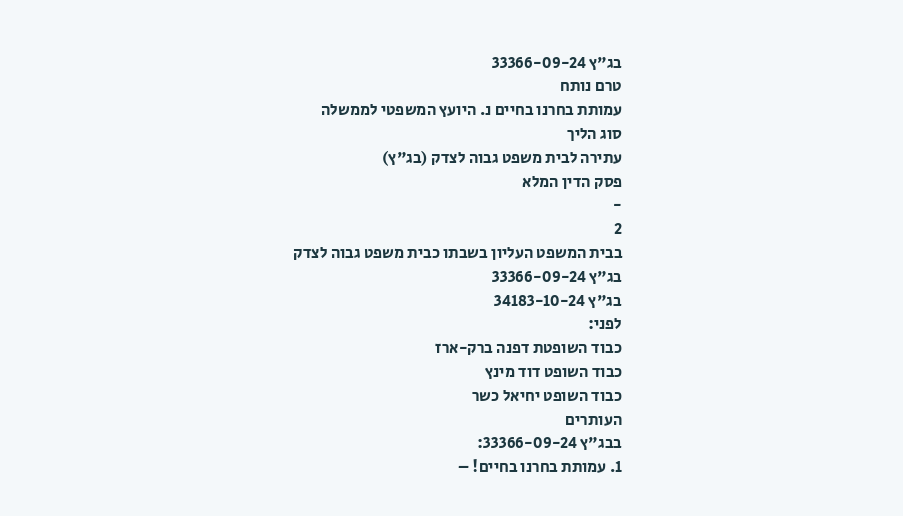בג"ץ 33366-09-24
טרם נותח
עמותת בחרנו בחיים נ. היועץ המשפטי לממשלה
סוג הליך
עתירה לבית משפט גבוה לצדק (בג"ץ)
פסק הדין המלא
-
2
בבית המשפט העליון בשבתו כבית משפט גבוה לצדק
בג"ץ 33366-09-24
בג"ץ 34183-10-24
לפני:
כבוד השופטת דפנה ברק-ארז
כבוד השופט דוד מינץ
כבוד השופט יחיאל כשר
העותרים
בבג"ץ 33366-09-24:
1. עמותת בחרנו בחיים! –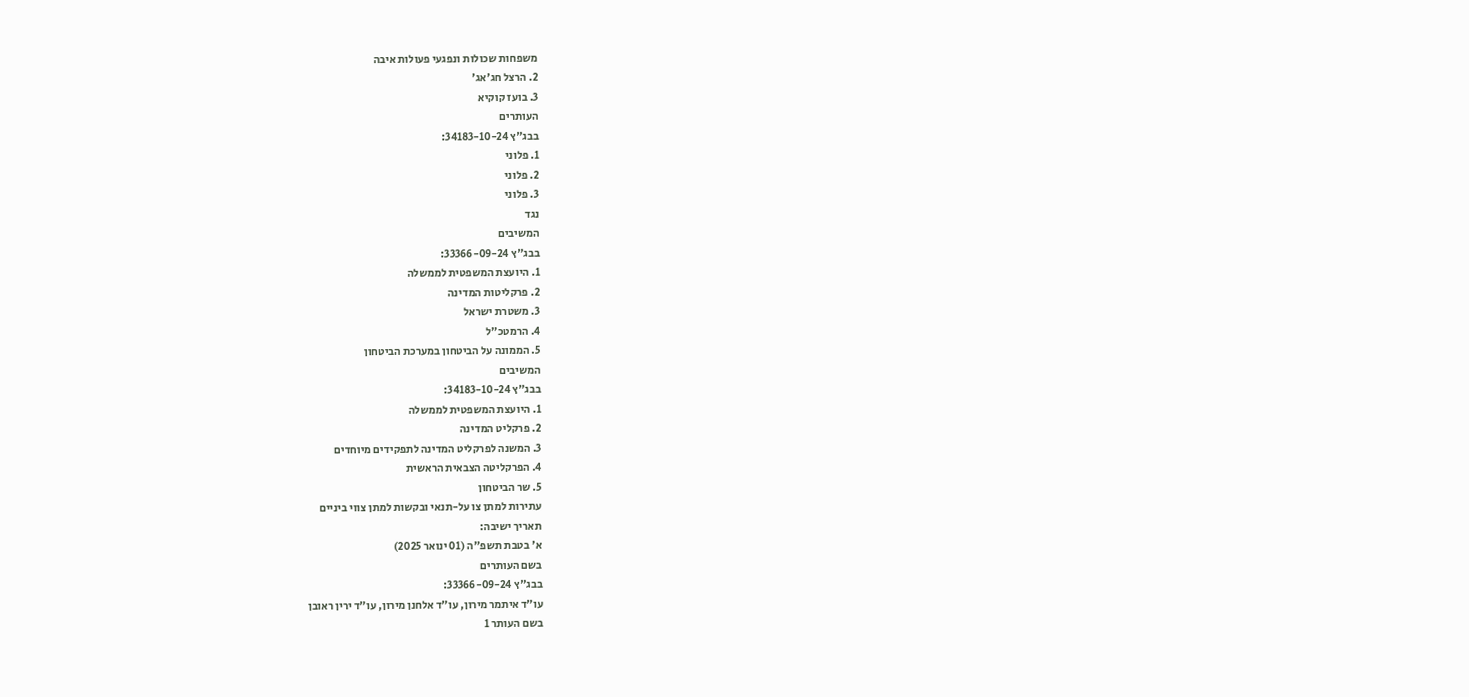משפחות שכולות ונפגעי פעולות איבה
2. הרצל חג'אג'
3. בועז קוקיא
העותרים
בבג"ץ 34183-10-24:
1. פלוני
2. פלוני
3. פלוני
נגד
המשיבים
בבג"ץ 33366-09-24:
1. היועצת המשפטית לממשלה
2. פרקליטות המדינה
3. משטרת ישראל
4. הרמטכ"ל
5. הממונה על הביטחון במערכת הביטחון
המשיבים
בבג"ץ 34183-10-24:
1. היועצת המשפטית לממשלה
2. פרקליט המדינה
3. המשנה לפרקליט המדינה לתפקידים מיוחדים
4. הפרקליטה הצבאית הראשית
5. שר הביטחון
עתירות למתן צו על-תנאי ובקשות למתן צווי ביניים
תאריך ישיבה:
א' בטבת תשפ"ה (01 ינואר 2025)
בשם העותרים
בבג"ץ 33366-09-24:
עו"ד איתמר מירון, עו"ד אלחנן מירון, עו"ד ירין ראובן
בשם העותר 1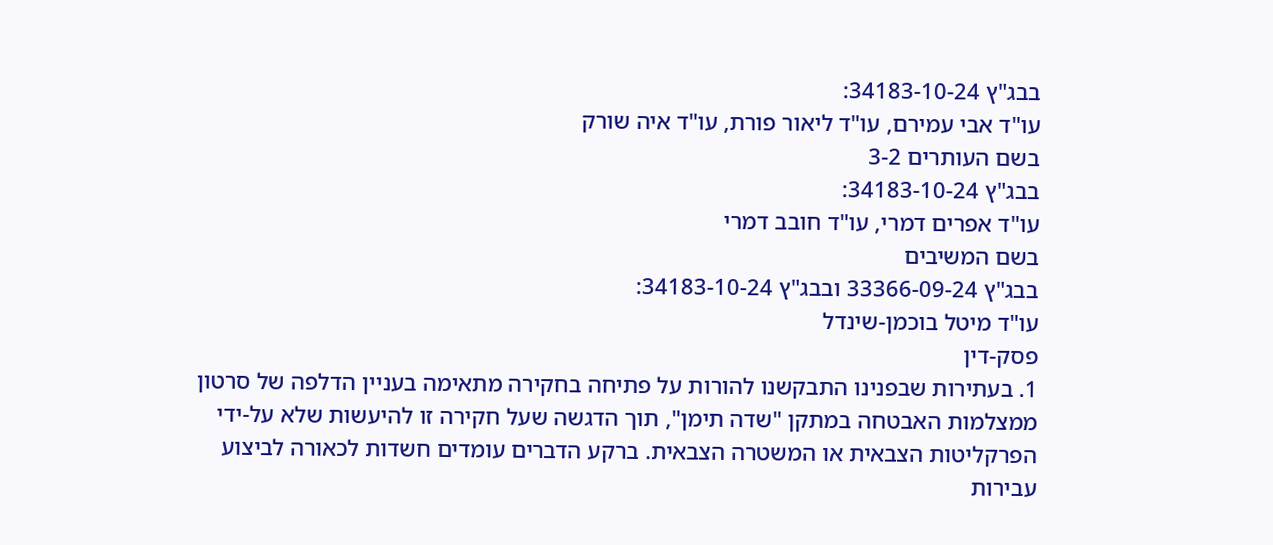בבג"ץ 34183-10-24:
עו"ד אבי עמירם, עו"ד ליאור פורת, עו"ד איה שורק
בשם העותרים 3-2
בבג"ץ 34183-10-24:
עו"ד אפרים דמרי, עו"ד חובב דמרי
בשם המשיבים
בבג"ץ 33366-09-24 ובבג"ץ 34183-10-24:
עו"ד מיטל בוכמן-שינדל
פסק-דין
1. בעתירות שבפנינו התבקשנו להורות על פתיחה בחקירה מתאימה בעניין הדלפה של סרטון ממצלמות האבטחה במתקן "שדה תימן", תוך הדגשה שעל חקירה זו להיעשות שלא על-ידי הפרקליטות הצבאית או המשטרה הצבאית. ברקע הדברים עומדים חשדות לכאורה לביצוע עבירות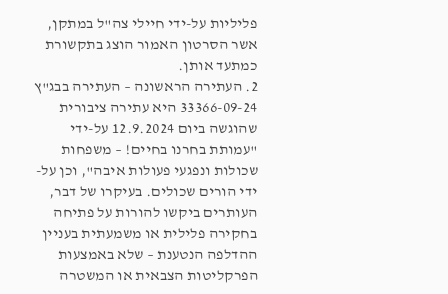פליליות על-ידי חיילי צה"ל במתקן, אשר הסרטון האמור הוצג בתקשורת כמתעד אותן.
2. העתירה הראשונה – העתירה בבג"ץ 33366-09-24 היא עתירה ציבורית שהוגשה ביום 12.9.2024 על-ידי "עמותת בחרנו בחיים! – משפחות שכולות ונפגעי פעולות איבה", וכן על-ידי הורים שכולים. בעיקרו של דבר, העותרים ביקשו להורות על פתיחה בחקירה פלילית או משמעתית בעניין ההדלפה הנטענת – שלא באמצעות הפרקליטות הצבאית או המשטרה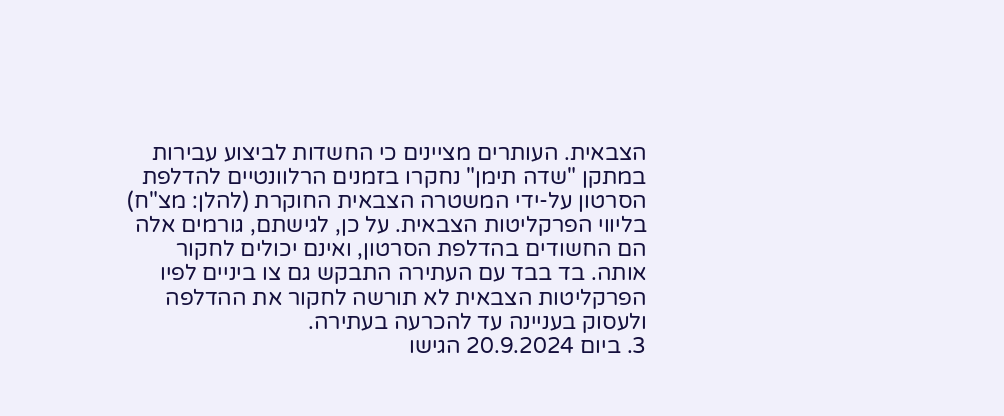הצבאית. העותרים מציינים כי החשדות לביצוע עבירות במתקן "שדה תימן" נחקרו בזמנים הרלוונטיים להדלפת הסרטון על-ידי המשטרה הצבאית החוקרת (להלן: מצ"ח) בליווי הפרקליטות הצבאית. על כן, לגישתם, גורמים אלה הם החשודים בהדלפת הסרטון, ואינם יכולים לחקור אותה. בד בבד עם העתירה התבקש גם צו ביניים לפיו הפרקליטות הצבאית לא תורשה לחקור את ההדלפה ולעסוק בעניינה עד להכרעה בעתירה.
3. ביום 20.9.2024 הגישו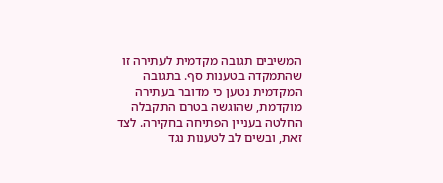המשיבים תגובה מקדמית לעתירה זו שהתמקדה בטענות סף. בתגובה המקדמית נטען כי מדובר בעתירה מוקדמת, שהוגשה בטרם התקבלה החלטה בעניין הפתיחה בחקירה. לצד זאת, ובשים לב לטענות נגד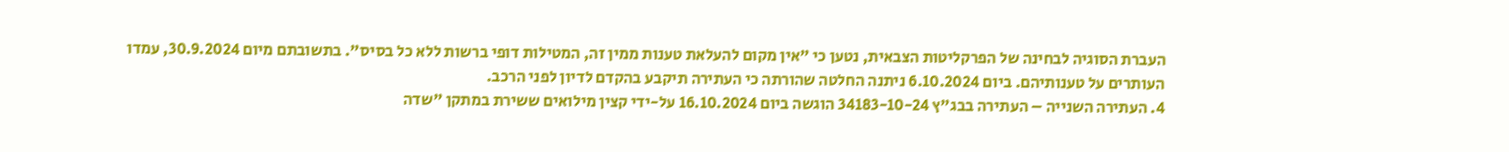העברת הסוגיה לבחינה של הפרקליטות הצבאית, נטען כי "אין מקום להעלאת טענות ממין זה, המטילות דופי ברשות ללא כל בסיס". בתשובתם מיום 30.9.2024, עמדו העותרים על טענותיהם. ביום 6.10.2024 ניתנה החלטה שהורתה כי העתירה תיקבע בהקדם לדיון לפני הרכב.
4. העתירה השנייה – העתירה בבג"ץ 34183-10-24 הוגשה ביום 16.10.2024 על-ידי קצין מילואים ששירת במתקן "שדה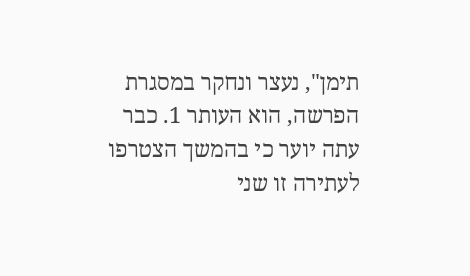תימן", נעצר ונחקר במסגרת הפרשה, הוא העותר 1. כבר עתה יוער כי בהמשך הצטרפו לעתירה זו שני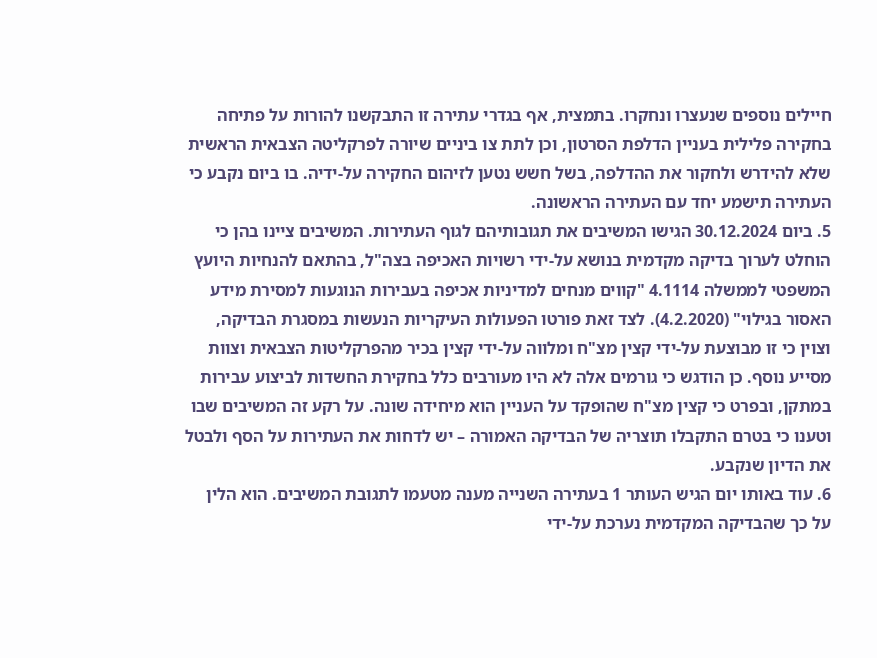חיילים נוספים שנעצרו ונחקרו. בתמצית, אף בגדרי עתירה זו התבקשנו להורות על פתיחה בחקירה פלילית בעניין הדלפת הסרטון, וכן לתת צו ביניים שיורה לפרקליטה הצבאית הראשית שלא להידרש ולחקור את ההדלפה, בשל חשש נטען לזיהום החקירה על-ידיה. בו ביום נקבע כי העתירה תישמע יחד עם העתירה הראשונה.
5. ביום 30.12.2024 הגישו המשיבים את תגובותיהם לגוף העתירות. המשיבים ציינו בהן כי הוחלט לערוך בדיקה מקדמית בנושא על-ידי רשויות האכיפה בצה"ל, בהתאם להנחיות היועץ המשפטי לממשלה 4.1114 "קווים מנחים למדיניות אכיפה בעבירות הנוגעות למסירת מידע האסור בגילוי" (4.2.2020). לצד זאת פורטו הפעולות העיקריות הנעשות במסגרת הבדיקה, וצוין כי זו מבוצעת על-ידי קצין מצ"ח ומלווה על-ידי קצין בכיר מהפרקליטות הצבאית וצוות מסייע נוסף. כן הודגש כי גורמים אלה לא היו מעורבים כלל בחקירת החשדות לביצוע עבירות במתקן, ובפרט כי קצין מצ"ח שהופקד על העניין הוא מיחידה שונה. על רקע זה המשיבים שבו וטענו כי בטרם התקבלו תוצריה של הבדיקה האמורה – יש לדחות את העתירות על הסף ולבטל את הדיון שנקבע.
6. עוד באותו יום הגיש העותר 1 בעתירה השנייה מענה מטעמו לתגובת המשיבים. הוא הלין על כך שהבדיקה המקדמית נערכת על-ידי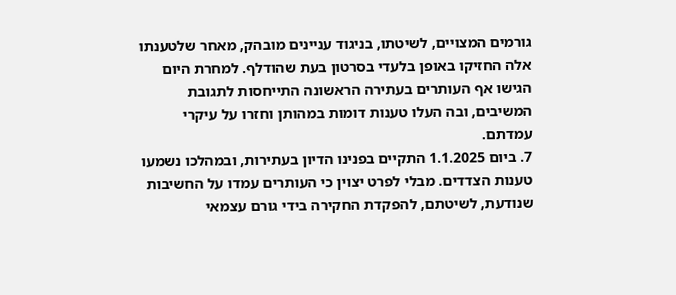גורמים המצויים, לשיטתו, בניגוד עניינים מובהק, מאחר שלטענתו אלה החזיקו באופן בלעדי בסרטון בעת שהודלף. למחרת היום הגישו אף העותרים בעתירה הראשונה התייחסות לתגובת המשיבים, ובה העלו טענות דומות במהותן וחזרו על עיקרי עמדתם.
7. ביום 1.1.2025 התקיים בפנינו הדיון בעתירות, ובמהלכו נשמעו טענות הצדדים. מבלי לפרט יצוין כי העותרים עמדו על החשיבות שנודעת, לשיטתם, להפקדת החקירה בידי גורם עצמאי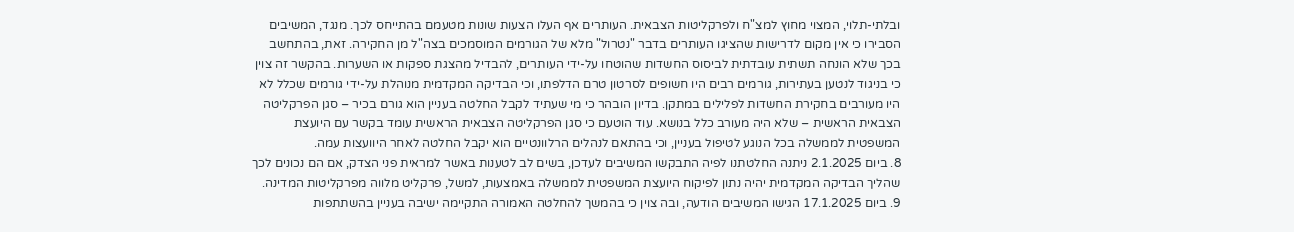ובלתי-תלוי, המצוי מחוץ למצ"ח ולפרקליטות הצבאית. העותרים אף העלו הצעות שונות מטעמם בהתייחס לכך. מנגד, המשיבים הסבירו כי אין מקום לדרישות שהציגו העותרים בדבר "נטרול" מלא של הגורמים המוסמכים בצה"ל מן החקירה. זאת, בהתחשב בכך שלא הונחה תשתית עובדתית לביסוס החשדות שהוטחו על-ידי העותרים, להבדיל מהצגת ספקות או השערות. בהקשר זה צוין כי בניגוד לנטען בעתירות, גורמים רבים היו חשופים לסרטון טרם הדלפתו, וכי הבדיקה המקדמית מנוהלת על-ידי גורמים שכלל לא היו מעורבים בחקירת החשדות לפלילים במתקן. בדיון הובהר כי מי שעתיד לקבל החלטה בעניין הוא גורם בכיר – סגן הפרקליטה הצבאית הראשית – שלא היה מעורב כלל בנושא. עוד הוטעם כי סגן הפרקליטה הצבאית הראשית עומד בקשר עם היועצת המשפטית לממשלה בכל הנוגע לטיפול בעניין, וכי בהתאם לנהלים הרלוונטיים הוא יקבל החלטה לאחר היוועצות עמה.
8. ביום 2.1.2025 ניתנה החלטתנו לפיה התבקשו המשיבים לעדכן, בשים לב לטענות באשר למראית פני הצדק, אם הם נכונים לכך שהליך הבדיקה המקדמית יהיה נתון לפיקוח היועצת המשפטית לממשלה באמצעות, למשל, פרקליט מלווה מפרקליטות המדינה.
9. ביום 17.1.2025 הגישו המשיבים הודעה, ובה צוין כי בהמשך להחלטה האמורה התקיימה ישיבה בעניין בהשתתפות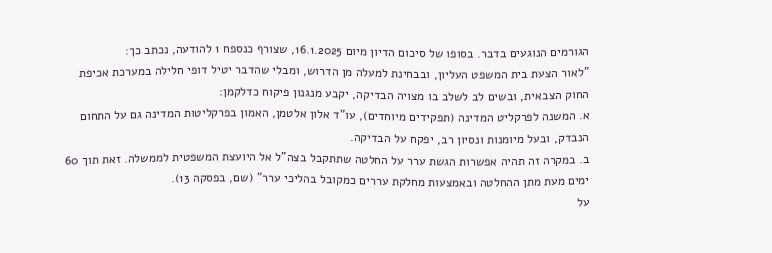הגורמים הנוגעים בדבר. בסופו של סיכום הדיון מיום 16.1.2025, שצורף כנספח 1 להודעה, נכתב כך:
"לאור הצעת בית המשפט העליון, ובבחינת למעלה מן הדרוש, ומבלי שהדבר יטיל דופי חלילה במערכת אכיפת החוק הצבאית, ובשים לב לשלב בו מצויה הבדיקה, יקבע מנגנון פיקוח כדלקמן:
א. המשנה לפרקליט המדינה (תפקידים מיוחדים), עו"ד אלון אלטמן, האמון בפרקליטות המדינה גם על התחום הנבדק, ובעל מיומנות ונסיון רב, יפקח על הבדיקה.
ב. במקרה זה תהיה אפשרות הגשת ערר על החלטה שתתקבל בצה"ל אל היועצת המשפטית לממשלה. זאת תוך 60 ימים מעת מתן ההחלטה ובאמצעות מחלקת עררים כמקובל בהליכי ערר" (שם, בפסקה 13).
על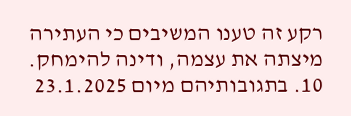רקע זה טענו המשיבים כי העתירה מיצתה את עצמה, ודינה להימחק.
10. בתגובותיהם מיום 23.1.2025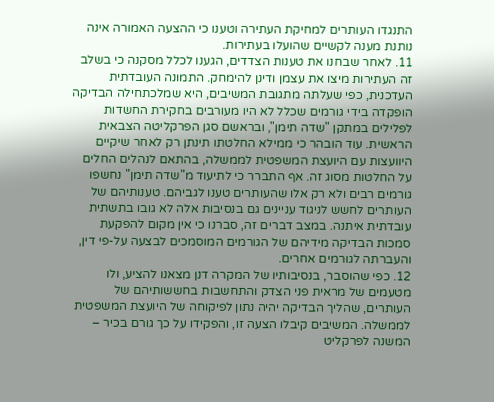התנגדו העותרים למחיקת העתירה וטענו כי ההצעה האמורה אינה נותנת מענה לקשיים שהועלו בעתירות.
11. לאחר שבחנו את טענות הצדדים, הגענו לכלל מסקנה כי בשלב זה העתירות מיצו את עצמן ודינן להימחק. התמונה העובדתית העדכנית, כפי שעלתה מתגובת המשיבים, היא שמלכתחילה הבדיקה הופקדה בידי גורמים שכלל לא היו מעורבים בחקירת החשדות לפלילים במתקן "שדה תימן", ובראשם סגן הפרקליטה הצבאית הראשית. עוד הובהר כי ממילא החלטתו תינתן רק לאחר שיקיים היוועצות עם היועצת המשפטית לממשלה, בהתאם לנהלים החלים על החלטות מסוג זה. אף התברר כי לתיעוד מ"שדה תימן" נחשפו גורמים רבים ולא רק אלו שהעותרים טענו לגביהם. טענותיהם של העותרים לחשש לניגוד עניינים גם בנסיבות אלה לא גובו בתשתית עובדתית איתנה. במצב דברים זה, סברנו כי אין מקום להפקעת סמכות הבדיקה מידיהם של הגורמים המוסמכים לבצעה על-פי דין, והעברתה לגורמים אחרים.
12. כפי שהוסבר, בנסיבותיו של המקרה דנן מצאנו להציע, ולו מטעמים של מראית פני הצדק והתחשבות בחששותיהם של העותרים, שהליך הבדיקה יהיה נתון לפיקוחה של היועצת המשפטית לממשלה. המשיבים קיבלו הצעה זו, והפקידו על כך גורם בכיר – המשנה לפרקליט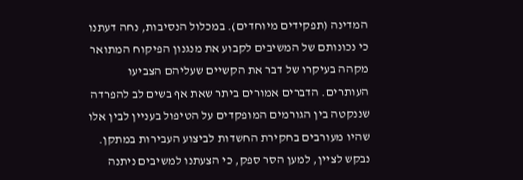המדינה (תפקידים מיוחדים). במכלול הנסיבות, נחה דעתנו כי נכונותם של המשיבים לקבוע את מנגנון הפיקוח המתואר מקהה בעיקרו של דבר את הקשיים שעליהם הצביעו העותרים. הדברים אמורים ביתר שאת אף בשים לב להפרדה שננקטה בין הגורמים המופקדים על הטיפול בעניין לבין אלו שהיו מעורבים בחקירת החשדות לביצוע העבירות במתקן. נבקש לציין, למען הסר ספק, כי הצעתנו למשיבים ניתנה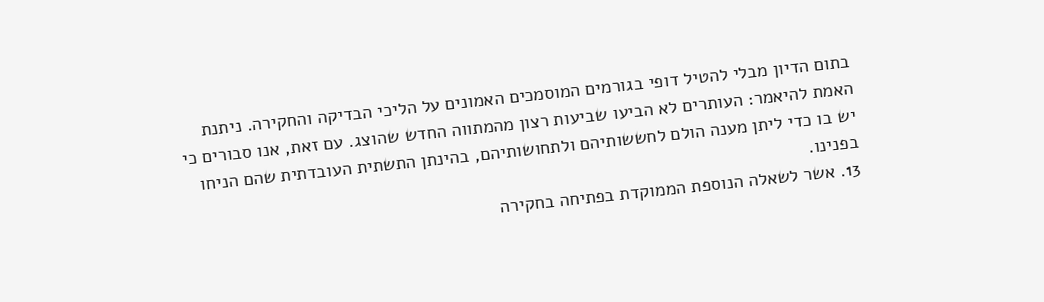בתום הדיון מבלי להטיל דופי בגורמים המוסמכים האמונים על הליכי הבדיקה והחקירה. ניתנת האמת להיאמר: העותרים לא הביעו שביעות רצון מהמתווה החדש שהוצג. עם זאת, אנו סבורים כי יש בו כדי ליתן מענה הולם לחששותיהם ולתחושותיהם, בהינתן התשתית העובדתית שהם הניחו בפנינו.
13. אשר לשאלה הנוספת הממוקדת בפתיחה בחקירה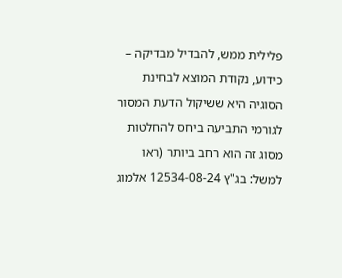פלילית ממש, להבדיל מבדיקה – כידוע, נקודת המוצא לבחינת הסוגיה היא ששיקול הדעת המסור לגורמי התביעה ביחס להחלטות מסוג זה הוא רחב ביותר (ראו למשל: בג"ץ 12534-08-24 אלמוג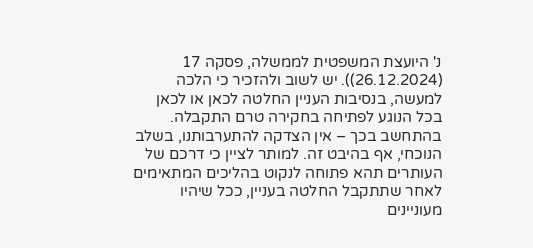נ' היועצת המשפטית לממשלה, פסקה 17 (26.12.2024)). יש לשוב ולהזכיר כי הלכה למעשה, בנסיבות העניין החלטה לכאן או לכאן בכל הנוגע לפתיחה בחקירה טרם התקבלה. בהתחשב בכך – אין הצדקה להתערבותנו, בשלב הנוכחי, אף בהיבט זה. למותר לציין כי דרכם של העותרים תהא פתוחה לנקוט בהליכים המתאימים לאחר שתתקבל החלטה בעניין, ככל שיהיו מעוניינים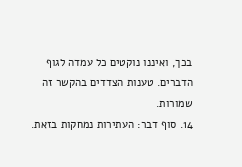בכך, ואיננו נוקטים כל עמדה לגוף הדברים. טענות הצדדים בהקשר זה שמורות.
14. סוף דבר: העתירות נמחקות בזאת.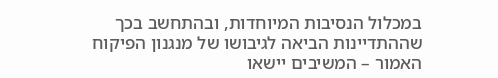במכלול הנסיבות המיוחדות, ובהתחשב בכך שההתדיינות הביאה לגיבושו של מנגנון הפיקוח האמור – המשיבים יישאו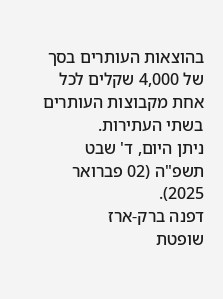בהוצאות העותרים בסך של 4,000 שקלים לכל אחת מקבוצות העותרים בשתי העתירות.
ניתן היום, ד' שבט תשפ"ה (02 פברואר 2025).
דפנה ברק-ארז
שופטת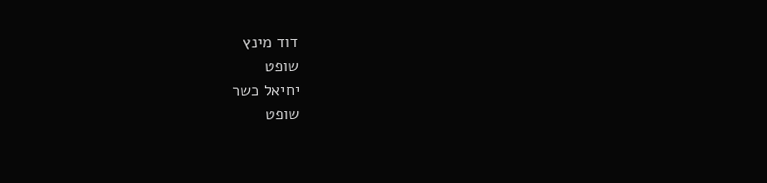דוד מינץ
שופט
יחיאל כשר
שופט